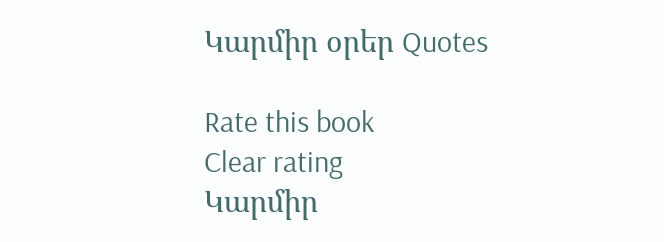Կարմիր օրեր Quotes

Rate this book
Clear rating
Կարմիր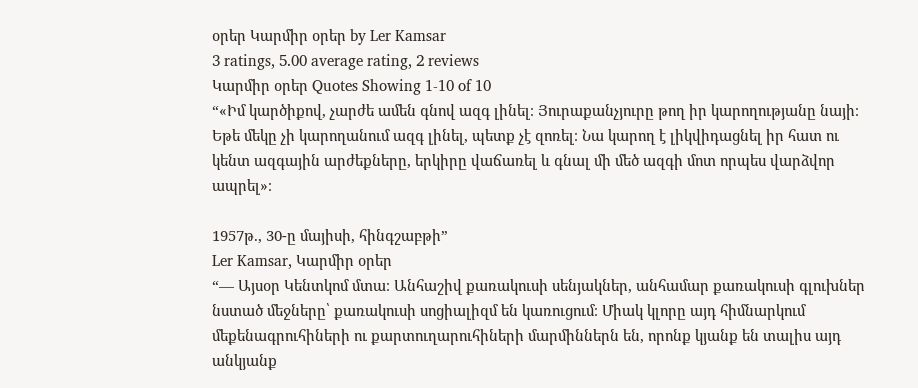օրեր Կարմիր օրեր by Ler Kamsar
3 ratings, 5.00 average rating, 2 reviews
Կարմիր օրեր Quotes Showing 1-10 of 10
“«Իմ կարծիքով, չարժե ամեն գնով ազգ լինել։ Յուրաքանչյուրը թող իր կարողությանը նայի։ Եթե մեկը չի կարողանում ազգ լինել, պետք չէ զոռել։ Նա կարող է լիկվիդացնել իր հատ ու կենտ ազգային արժեքները, երկիրը վաճառել և գնալ մի մեծ ազգի մոտ որպես վարձվոր ապրել»։

1957թ., 30-ը մայիսի, հինգշաբթի”
Ler Kamsar, Կարմիր օրեր
“— Այսօր Կենտկոմ մտա։ Անհաշիվ քառակուսի սենյակներ, անհամար քառակուսի գլուխներ նստած մեջները՝ քառակուսի սոցիալիզմ են կառուցում։ Միակ կլորը այդ հիմնարկում մեքենագրուհիների ու քարտուղարուհիների մարմիններն են, որոնք կյանք են տալիս այդ անկյանք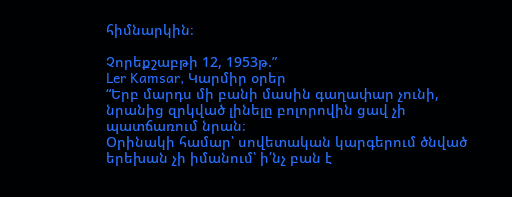հիմնարկին։

Չորեքշաբթի 12, 1953թ.”
Ler Kamsar, Կարմիր օրեր
“Երբ մարդս մի բանի մասին գաղափար չունի, նրանից զրկված լինելը բոլորովին ցավ չի պատճառում նրան։
Օրինակի համար՝ սովետական կարգերում ծնված երեխան չի իմանում՝ ի՛նչ բան է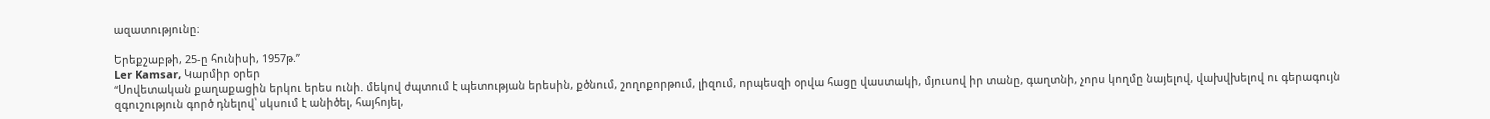ազատությունը։

Երեքշաբթի, 25-ը հունիսի, 1957թ.”
Ler Kamsar, Կարմիր օրեր
“Սովետական քաղաքացին երկու երես ունի. մեկով ժպտում է պետության երեսին, քծնում, շողոքորթում, լիզում, որպեսզի օրվա հացը վաստակի, մյուսով իր տանը, գաղտնի, չորս կողմը նայելով, վախվխելով ու գերագույն զգուշություն գործ դնելով՝ սկսում է անիծել, հայհոյել,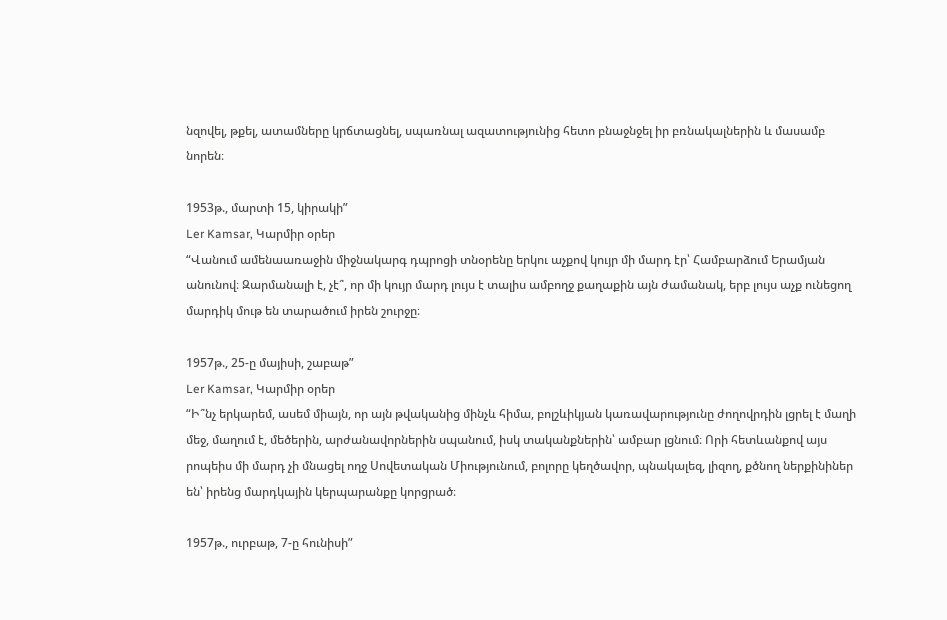նզովել, թքել, ատամները կրճտացնել, սպառնալ ազատությունից հետո բնաջնջել իր բռնակալներին և մասամբ նորեն։

1953թ., մարտի 15, կիրակի”
Ler Kamsar, Կարմիր օրեր
“Վանում ամենաառաջին միջնակարգ դպրոցի տնօրենը երկու աչքով կույր մի մարդ էր՝ Համբարձում Երամյան անունով։ Զարմանալի է, չէ՞, որ մի կույր մարդ լույս է տալիս ամբողջ քաղաքին այն ժամանակ, երբ լույս աչք ունեցող մարդիկ մութ են տարածում իրեն շուրջը։

1957թ., 25-ը մայիսի, շաբաթ”
Ler Kamsar, Կարմիր օրեր
“Ի՞նչ երկարեմ, ասեմ միայն, որ այն թվականից մինչև հիմա, բոլշևիկյան կառավարությունը ժողովրդին լցրել է մաղի մեջ, մաղում է, մեծերին, արժանավորներին սպանում, իսկ տականքներին՝ ամբար լցնում։ Որի հետևանքով այս րոպեիս մի մարդ չի մնացել ողջ Սովետական Միությունում, բոլորը կեղծավոր, պնակալեզ, լիզող, քծնող ներքինիներ են՝ իրենց մարդկային կերպարանքը կորցրած։

1957թ., ուրբաթ, 7-ը հունիսի”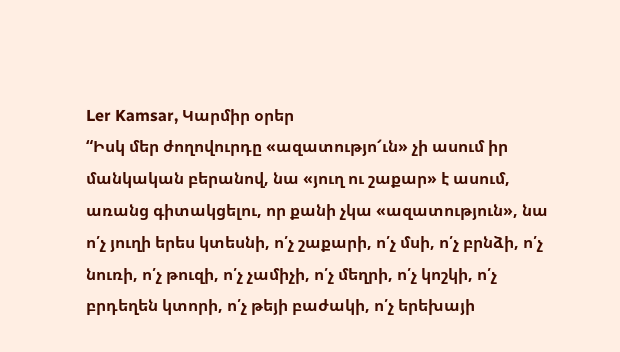Ler Kamsar, Կարմիր օրեր
“Իսկ մեր ժողովուրդը «ազատությո՜ւն» չի ասում իր մանկական բերանով, նա «յուղ ու շաքար» է ասում, առանց գիտակցելու, որ քանի չկա «ազատություն», նա ո՛չ յուղի երես կտեսնի, ո՛չ շաքարի, ո՛չ մսի, ո՛չ բրնձի, ո՛չ նուռի, ո՛չ թուզի, ո՛չ չամիչի, ո՛չ մեղրի, ո՛չ կոշկի, ո՛չ բրդեղեն կտորի, ո՛չ թեյի բաժակի, ո՛չ երեխայի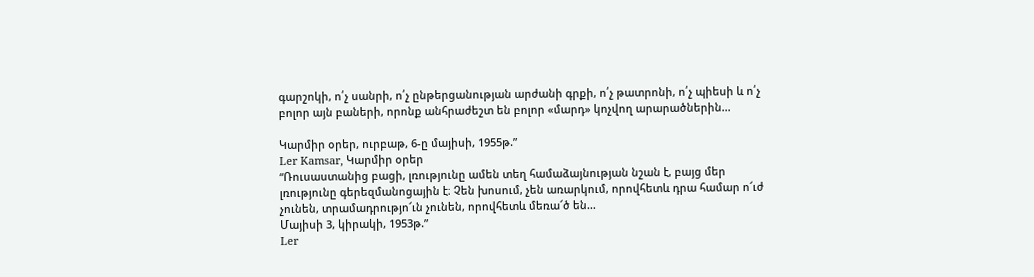գարշոկի, ո՛չ սանրի, ո՛չ ընթերցանության արժանի գրքի, ո՛չ թատրոնի, ո՛չ պիեսի և ո՛չ բոլոր այն բաների, որոնք անհրաժեշտ են բոլոր «մարդ» կոչվող արարածներին...

Կարմիր օրեր, ուրբաթ, 6-ը մայիսի, 1955թ.”
Ler Kamsar, Կարմիր օրեր
“Ռուսաստանից բացի, լռությունը ամեն տեղ համաձայնության նշան է, բայց մեր լռությունը գերեզմանոցային է։ Չեն խոսում, չեն առարկում, որովհետև դրա համար ո՜ւժ չունեն, տրամադրությո՜ւն չունեն, որովհետև մեռա՜ծ են...
Մայիսի 3, կիրակի, 1953թ.”
Ler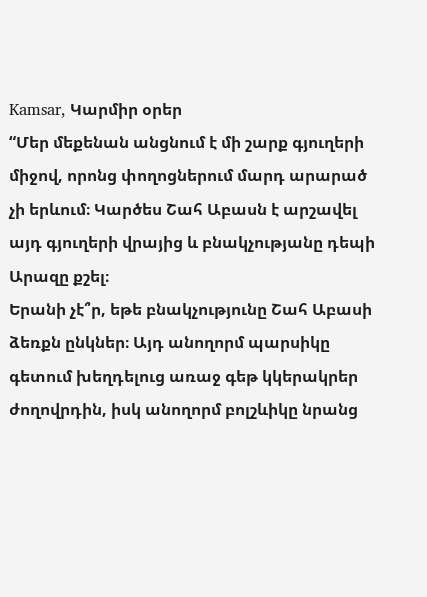Kamsar, Կարմիր օրեր
“Մեր մեքենան անցնում է մի շարք գյուղերի միջով, որոնց փողոցներում մարդ արարած չի երևում։ Կարծես Շահ Աբասն է արշավել այդ գյուղերի վրայից և բնակչությանը դեպի Արազը քշել։
Երանի չէ՞ր, եթե բնակչությունը Շահ Աբասի ձեռքն ընկներ։ Այդ անողորմ պարսիկը գետում խեղդելուց առաջ գեթ կկերակրեր ժողովրդին, իսկ անողորմ բոլշևիկը նրանց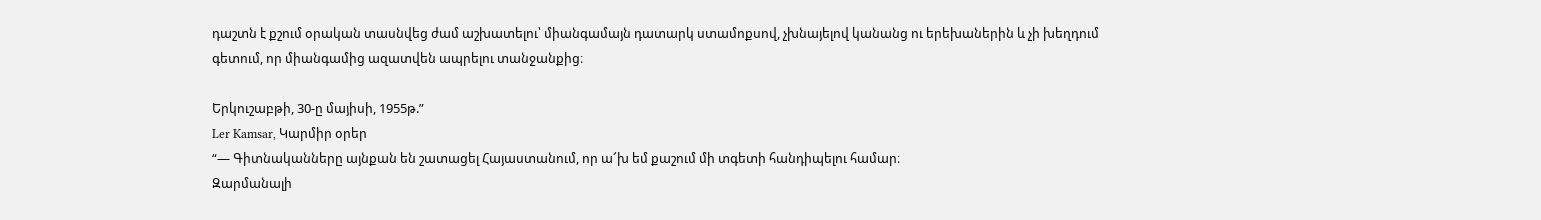դաշտն է քշում օրական տասնվեց ժամ աշխատելու՝ միանգամայն դատարկ ստամոքսով, չխնայելով կանանց ու երեխաներին և չի խեղդում գետում, որ միանգամից ազատվեն ապրելու տանջանքից։

Երկուշաբթի, 30-ը մայիսի, 1955թ.”
Ler Kamsar, Կարմիր օրեր
“— Գիտնականները այնքան են շատացել Հայաստանում, որ ա՜խ եմ քաշում մի տգետի հանդիպելու համար։
Զարմանալի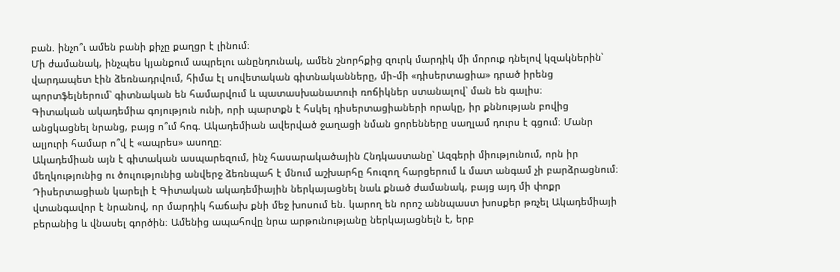բան. ինչո՞ւ ամեն բանի քիչը քաղցր է լինում։
Մի ժամանակ, ինչպես կյանքում ապրելու անընդունակ, ամեն շնորհքից զուրկ մարդիկ մի մորուք դնելով կզակներին՝ վարդապետ էին ձեռնադրվում, հիմա էլ սովետական գիտնականները, մի֊մի «դիսերտացիա» դրած իրենց պորտֆելներում՝ գիտնական են համարվում և պատասխանատուի ռոճիկներ ստանալով՝ ման են գալիս։
Գիտական ակադեմիա գոյություն ունի, որի պարտքն է հսկել դիսերտացիաների որակը, իր քննության բովից անցկացնել նրանց, բայց ո՞ւմ հոգ. Ակադեմիան ավերված ջաղացի նման ցորենները սաղլամ դուրս է գցում։ Մանր ալյուրի համար ո՞վ է «ապրես» ասողը։
Ակադեմիան այն է գիտական ասպարեզում, ինչ հասարակածային Հնդկաստանը՝ Ազգերի միությունում, որն իր մեղկությունից ու ծուլությունից անվերջ ձեռնպահ է մնում աշխարհը հուզող հարցերում և մատ անգամ չի բարձրացնում։
Դիսերտացիան կարելի է Գիտական ակադեմիային ներկայացնել նաև քնած ժամանակ, բայց այդ մի փոքր վտանգավոր է նրանով, որ մարդիկ հաճախ քնի մեջ խոսում են. կարող են որոշ աննպաստ խոսքեր թռչել Ակադեմիայի բերանից և վնասել գործին։ Ամենից ապահովը նրա արթունությանը ներկայացնելն է, երբ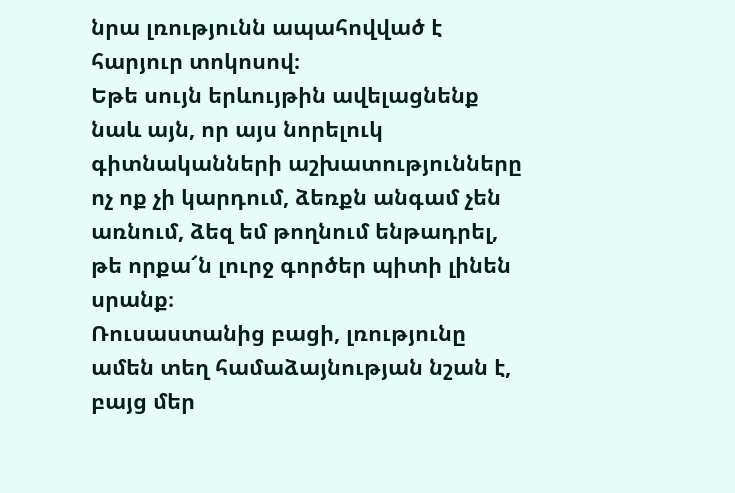նրա լռությունն ապահովված է հարյուր տոկոսով։
Եթե սույն երևույթին ավելացնենք նաև այն, որ այս նորելուկ գիտնականների աշխատությունները ոչ ոք չի կարդում, ձեռքն անգամ չեն առնում, ձեզ եմ թողնում ենթադրել, թե որքա՜ն լուրջ գործեր պիտի լինեն սրանք։
Ռուսաստանից բացի, լռությունը ամեն տեղ համաձայնության նշան է, բայց մեր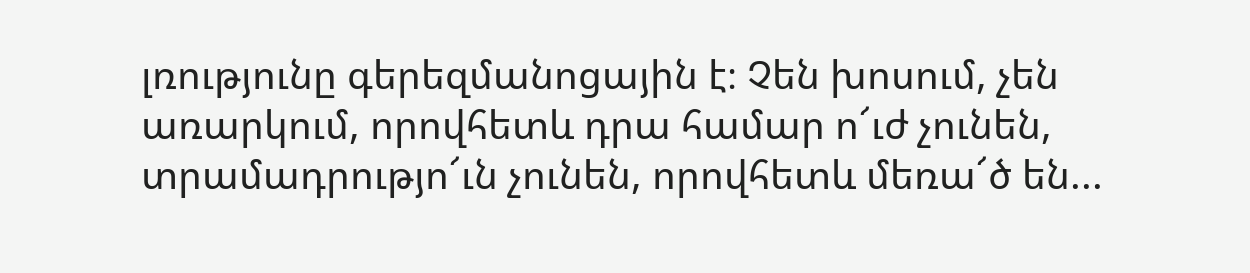լռությունը գերեզմանոցային է։ Չեն խոսում, չեն առարկում, որովհետև դրա համար ո՜ւժ չունեն, տրամադրությո՜ւն չունեն, որովհետև մեռա՜ծ են...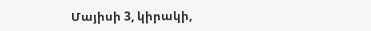Մայիսի 3, կիրակի,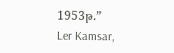1953թ.”
Ler Kamsar,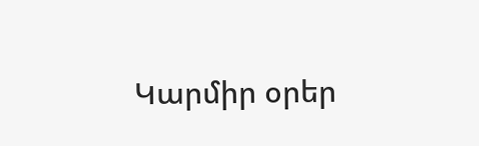Կարմիր օրեր